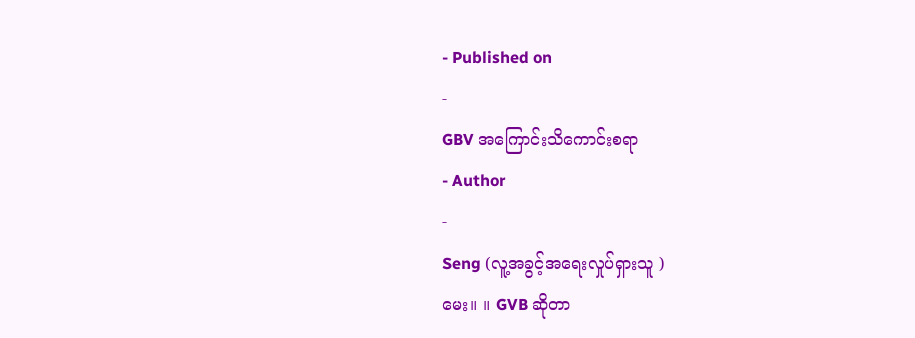- Published on
-
GBV အကြောင်းသိကောင်းစရာ
- Author
-
Seng (လူ့အခွင့်အရေးလှုပ်ရှားသူ )
မေး။ ။ GVB ဆိုတာ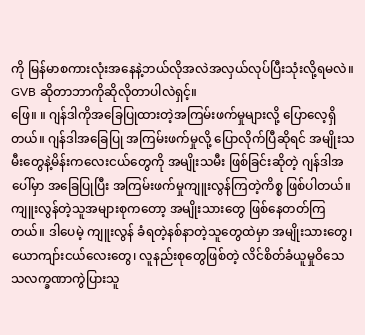ကို မြန်မာစကားလုံးအနေနဲ့ဘယ်လိုအလဲအလှယ်လုပ်ပြီးသုံးလို့ရမလဲ။ GVB ဆိုတာဘာကိုဆိုလိုတာပါလဲရှင့်။
ဖြေ။ ။ ဂျန်ဒါကိုအခြေပြုထားတဲ့အကြမ်းဖက်မှုများလို့ ပြောလေ့ရှိတယ်။ ဂျန်ဒါအခြေပြု အကြမ်းဖက်မှုလို့ ပြောလိုက်ပြီဆိုရင် အမျိုးသမီးတွေနဲ့မိန်းကလေးငယ်တွေကို အမျိုးသမီး ဖြစ်ခြင်းဆိုတဲ့ ဂျန်ဒါအပေါ်မှာ အခြေပြုပြီး အကြမ်းဖက်မှုကျူးလွန်ကြတဲ့ကိစ္စ ဖြစ်ပါတယ်။ ကျူးလွန်တဲ့သူအများစုကတော့ အမျိုးသားတွေ ဖြစ်နေတတ်ကြတယ်။ ဒါပေမဲ့ ကျူးလွန် ခံရတဲ့နစ်နာတဲ့သူတွေထဲမှာ အမျိုးသားတွေ၊ ယောကျာ်းငယ်လေးတွေ၊ လူနည်းစုတွေဖြစ်တဲ့ လိင်စိတ်ခံယူမှုဝိသေသလက္ခဏာကွဲပြားသူ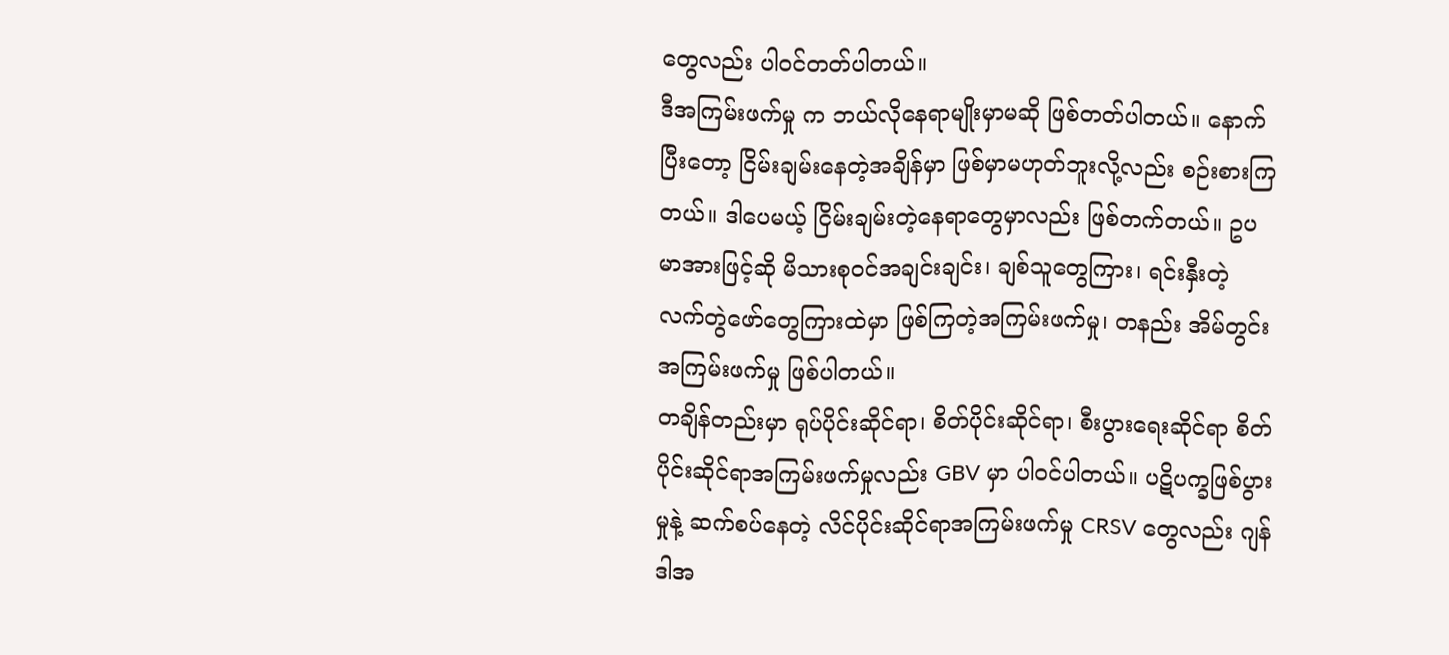တွေလည်း ပါဝင်တတ်ပါတယ်။
ဒီအကြမ်းဖက်မှု က ဘယ်လိုနေရာမျိုးမှာမဆို ဖြစ်တတ်ပါတယ်။ နောက်ပြီးတော့ ငြိမ်းချမ်းနေတဲ့အချိန်မှာ ဖြစ်မှာမဟုတ်ဘူးလို့လည်း စဉ်းစားကြတယ်။ ဒါပေမယ့် ငြိမ်းချမ်းတဲ့နေရာတွေမှာလည်း ဖြစ်တက်တယ်။ ဥပမာအားဖြင့်ဆို မိသားစုဝင်အချင်းချင်း၊ ချစ်သူတွေကြား၊ ရင်းနှီးတဲ့ လက်တွဲဖော်တွေကြားထဲမှာ ဖြစ်ကြတဲ့အကြမ်းဖက်မှု၊ တနည်း အိမ်တွင်းအကြမ်းဖက်မှု ဖြစ်ပါတယ်။
တချိန်တည်းမှာ ရုပ်ပိုင်းဆိုင်ရာ၊ စိတ်ပိုင်းဆိုင်ရာ၊ စီးပွားရေးဆိုင်ရာ စိတ်ပိုင်းဆိုင်ရာအကြမ်းဖက်မှုလည်း GBV မှာ ပါဝင်ပါတယ်။ ပဋိပက္ခဖြစ်ပွားမှုနဲ့ ဆက်စပ်နေတဲ့ လိင်ပိုင်းဆိုင်ရာအကြမ်းဖက်မှု CRSV တွေလည်း ဂျန်ဒါအ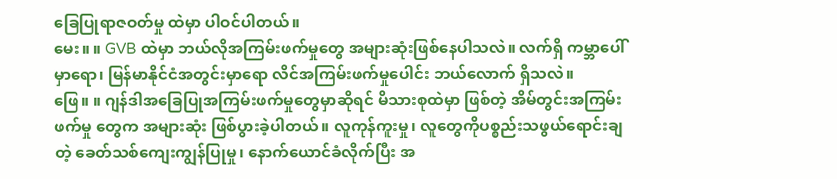ခြေပြုရာဇဝတ်မှု ထဲမှာ ပါဝင်ပါတယ်။
မေး။ ။ GVB ထဲမှာ ဘယ်လိုအကြမ်းဖက်မှုတွေ အများဆုံးဖြစ်နေပါသလဲ။ လက်ရှိ ကမ္ဘာပေါ်မှာရော၊ မြန်မာနိုင်ငံအတွင်းမှာရော လိင်အကြမ်းဖက်မှုပေါင်း ဘယ်လောက် ရှိသလဲ။
ဖြေ။ ။ ဂျန်ဒါအခြေပြုအကြမ်းဖက်မှုတွေမှာဆိုရင် မိသားစုထဲမှာ ဖြစ်တဲ့ အိမ်တွင်းအကြမ်းဖက်မှု တွေက အများဆုံး ဖြစ်ပွားခဲ့ပါတယ်။ လူကုန်ကူးမှု၊ လူတွေကိုပစ္စည်းသဖွယ်ရောင်းချတဲ့ ခေတ်သစ်ကျေးကျွန်ပြုမှု၊ နောက်ယောင်ခံလိုက်ပြီး အ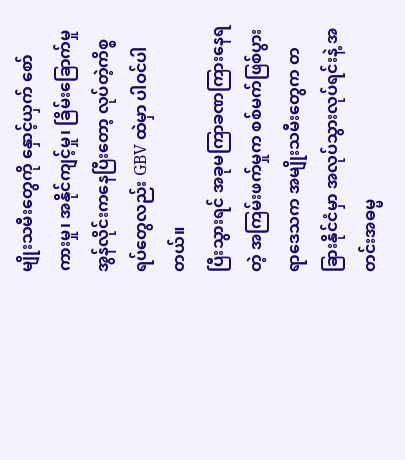မျိုးသမီးတွေကို နှောင့်ယှက် စော်ကားမှု၊ အနိုင်ကျင့်မှု၊ ခြိမ်းခြောက်မှု အွန်လိုင်းကနေပြီးတော့ လုပ်တဲ့ကိစ္စရပ်တွေလည်း GBV ထဲမှာ ပါဝင်ပါတယ်။
ပြီးသွားရင် အခုမကြာခဏကြားနေရတဲ့ အကြမ်းဖက်မှုက စစ်မက်ဖြစ်ပွားရာဒေသက အမျိုးသမီးတွေက တခြားနိုင်ငံမှာ အလုပ်သွားလုပ်ရင်းနဲ့ အတင်းအဓမ္မ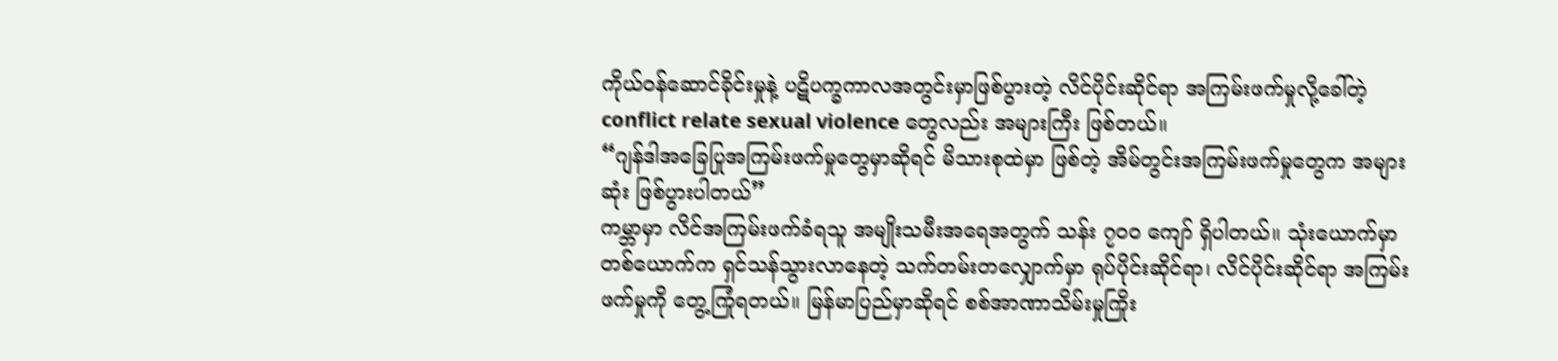ကိုယ်ဝန်ဆောင်ခိုင်းမှုနဲ့ ပဋိပက္ခကာလအတွင်းမှာဖြစ်ပွားတဲ့ လိင်ပိုင်းဆိုင်ရာ အကြမ်းဖက်မှုလို့ခေါ်တဲ့ conflict relate sexual violence တွေလည်း အများကြီး ဖြစ်တယ်။
“ဂျန်ဒါအခြေပြုအကြမ်းဖက်မှုတွေမှာဆိုရင် မိသားစုထဲမှာ ဖြစ်တဲ့ အိမ်တွင်းအကြမ်းဖက်မှုတွေက အများဆုံး ဖြစ်ပွားပါတယ်”
ကမ္ဘာမှာ လိင်အကြမ်းဖက်ခံရသူ အမျိုးသမီးအရေအတွက် သန်း ၇၀၀ ကျော် ရှိပါတယ်။ သုံးယောက်မှာတစ်ယောက်က ရှင်သန်သွားလာနေတဲ့ သက်တမ်းတလျှောက်မှာ ရုပ်ပိုင်းဆိုင်ရာ၊ လိင်ပိုင်းဆိုင်ရာ အကြမ်းဖက်မှုကို တွေ့ကြုံရတယ်။ မြန်မာပြည်မှာဆိုရင် စစ်အာဏာသိမ်းမှုကြိုး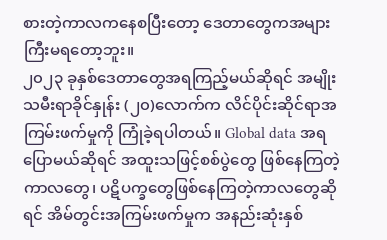စားတဲ့ကာလကနေစပြီးတော့ ဒေတာတွေကအများကြီးမရတော့ဘူး။
၂၀၂၃ ခုနှစ်ဒေတာတွေအရကြည့်မယ်ဆိုရင် အမျိုးသမီးရာခိုင်နှုန်း (၂၀)လောက်က လိင်ပိုင်းဆိုင်ရာအကြမ်းဖက်မှုကို ကြုံခဲ့ရပါတယ်။ Global data အရပြောမယ်ဆိုရင် အထူးသဖြင့်စစ်ပွဲတွေ ဖြစ်နေကြတဲ့ကာလတွေ၊ ပဋိပက္ခတွေဖြစ်နေကြတဲ့ကာလတွေဆိုရင် အိမ်တွင်းအကြမ်းဖက်မှုက အနည်းဆုံးနှစ်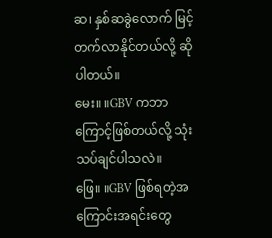ဆ၊ နှစ်ဆခွဲလောက် မြင့်တက်လာနိုင်တယ်လို့ ဆိုပါတယ်။
မေး။ ။GBV ကဘာကြောင့်ဖြစ်တယ်လို့ သုံးသပ်ချင်ပါသလဲ။
ဖြေ။ ။GBV ဖြစ်ရတဲ့အကြောင်းအရင်းတွေ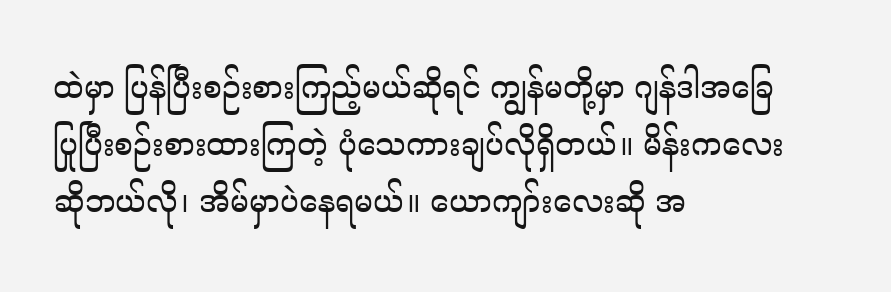ထဲမှာ ပြန်ပြီးစဉ်းစားကြည့်မယ်ဆိုရင် ကျွန်မတို့မှာ ဂျန်ဒါအခြေပြုပြီးစဉ်းစားထားကြတဲ့ ပုံသေကားချပ်လိုရှိတယ်။ မိန်းကလေးဆိုဘယ်လို၊ အိမ်မှာပဲနေရမယ်။ ယောကျာ်းလေးဆို အ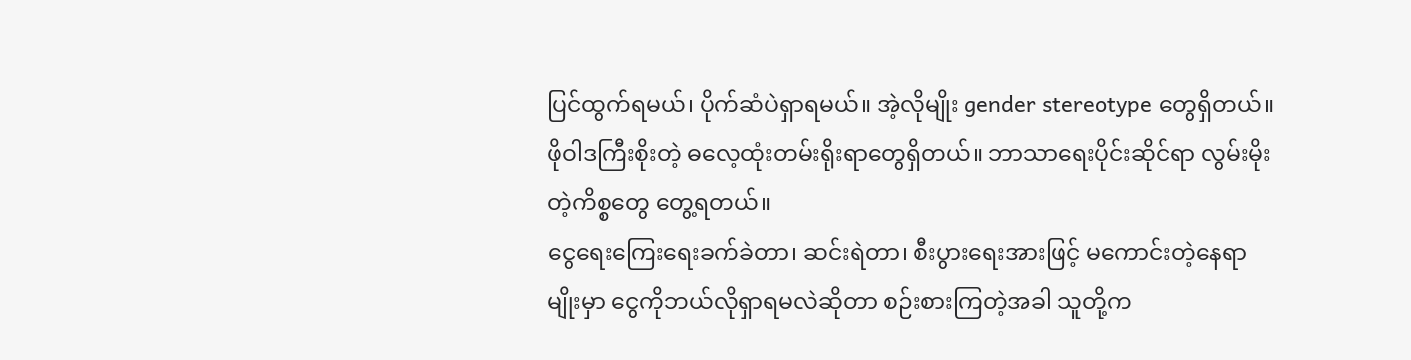ပြင်ထွက်ရမယ်၊ ပိုက်ဆံပဲရှာရမယ်။ အဲ့လိုမျိုး gender stereotype တွေရှိတယ်။ ဖိုဝါဒကြီးစိုးတဲ့ ဓလေ့ထုံးတမ်းရိုးရာတွေရှိတယ်။ ဘာသာရေးပိုင်းဆိုင်ရာ လွမ်းမိုးတဲ့ကိစ္စတွေ တွေ့ရတယ်။
ငွေရေးကြေးရေးခက်ခဲတာ၊ ဆင်းရဲတာ၊ စီးပွားရေးအားဖြင့် မကောင်းတဲ့နေရာမျိုးမှာ ငွေကိုဘယ်လိုရှာရမလဲဆိုတာ စဉ်းစားကြတဲ့အခါ သူတို့က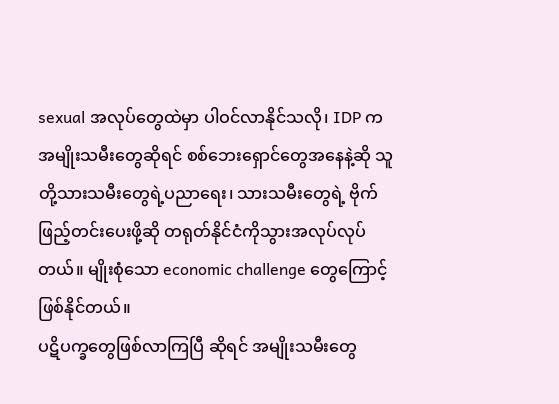sexual အလုပ်တွေထဲမှာ ပါဝင်လာနိုင်သလို၊ IDP က အမျိုးသမီးတွေဆိုရင် စစ်ဘေးရှောင်တွေအနေနဲ့ဆို သူတို့သားသမီးတွေရဲ့ပညာရေး၊ သားသမီးတွေရဲ့ ဗိုက်ဖြည့်တင်းပေးဖို့ဆို တရုတ်နိုင်ငံကိုသွားအလုပ်လုပ်တယ်။ မျိုးစုံသော economic challenge တွေကြောင့်ဖြစ်နိုင်တယ်။
ပဋိပက္ခတွေဖြစ်လာကြပြီ ဆိုရင် အမျိုးသမီးတွေ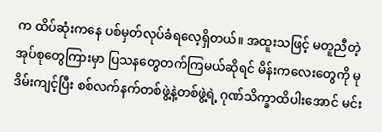က ထိပ်ဆုံးကနေ ပစ်မှတ်လုပ်ခံရလေ့ရှိတယ်။ အထူးသဖြင့် မတူညီတဲ့ အုပ်စုတွေကြားမှာ ပြသနတွေတက်ကြမယ်ဆိုရင် မိန်းကလေးတွေကို မုဒိမ်းကျင့်ပြီး စစ်လက်နက်တစ်ဖွဲ့နဲ့တစ်ဖွဲ့ရဲ့ ဂုဏ်သိက္ခာထိပါးအောင် မင်း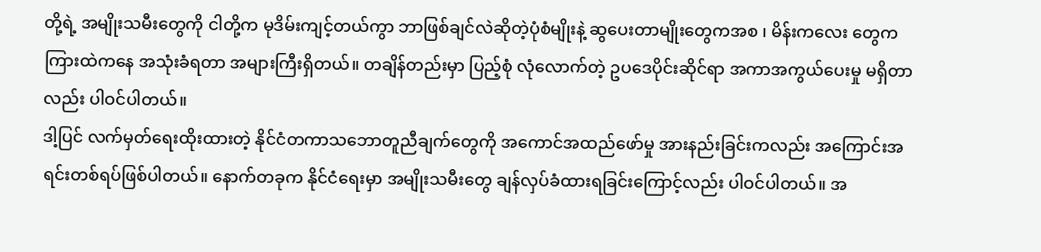တို့ရဲ့ အမျိုးသမီးတွေကို ငါတို့က မုဒိမ်းကျင့်တယ်ကွာ ဘာဖြစ်ချင်လဲဆိုတဲ့ပုံစံမျိုးနဲ့ ဆွပေးတာမျိုးတွေကအစ ၊ မိန်းကလေး တွေက ကြားထဲကနေ အသုံးခံရတာ အများကြီးရှိတယ်။ တချိန်တည်းမှာ ပြည့်စုံ လုံလောက်တဲ့ ဥပဒေပိုင်းဆိုင်ရာ အကာအကွယ်ပေးမှု မရှိတာလည်း ပါဝင်ပါတယ်။
ဒါ့ပြင် လက်မှတ်ရေးထိုးထားတဲ့ နိုင်ငံတကာသဘောတူညီချက်တွေကို အကောင်အထည်ဖော်မှု အားနည်းခြင်းကလည်း အကြောင်းအရင်းတစ်ရပ်ဖြစ်ပါတယ်။ နောက်တခုက နိုင်ငံရေးမှာ အမျိုးသမီးတွေ ချန်လှပ်ခံထားရခြင်းကြောင့်လည်း ပါဝင်ပါတယ်။ အ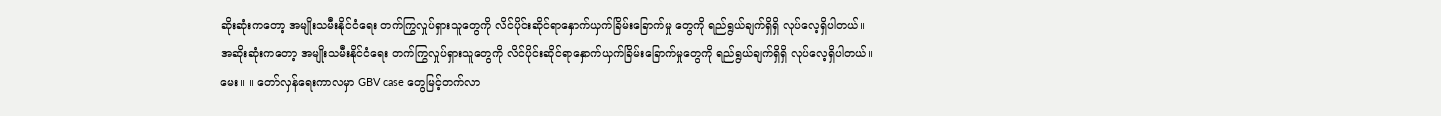ဆိုးဆုံးကတော့ အမျိုးသမီးနိုင်ငံရေး တက်ကြွလှုပ်ရှားသူတွေကို လိင်ပိုင်းဆိုင်ရာနှောက်ယှက်ခြိမ်းခြောက်မှု တွေကို ရည်ရွယ်ချက်ရှိရှိ လုပ်လေ့ရှိပါတယ်။
အဆိုးဆုံးကတော့ အမျိုးသမီးနိုင်ငံရေး တက်ကြွလှုပ်ရှားသူတွေကို လိင်ပိုင်းဆိုင်ရာနှောက်ယှက်ခြိမ်းခြောက်မှုတွေကို ရည်ရွယ်ချက်ရှိရှိ လုပ်လေ့ရှိပါတယ်။
မေး။ ။ တော်လှန်ရေးကာလမှာ GBV case တွေမြင့်တက်လာ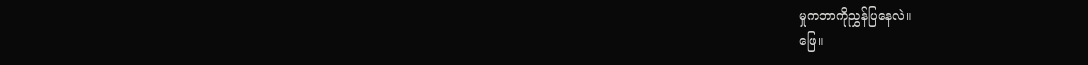မှုကဘာကိုညွှန်ပြနေလဲ။
ဖြေ။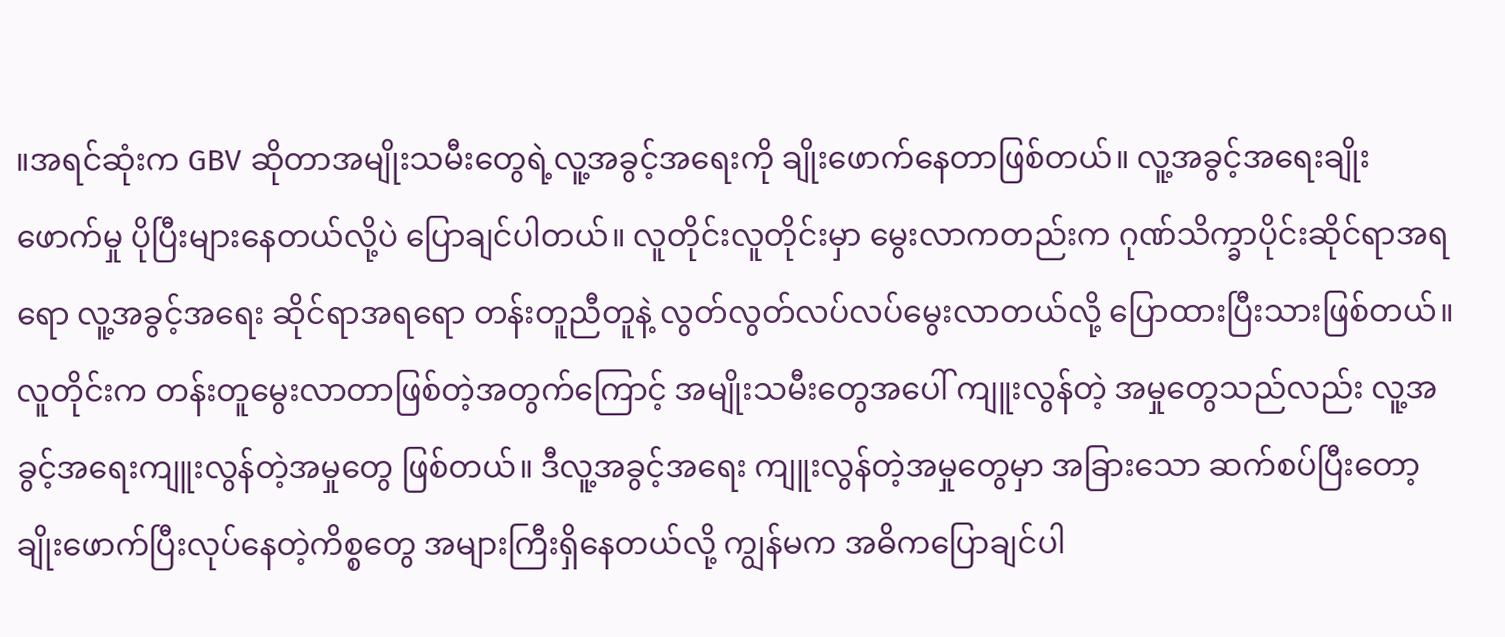။အရင်ဆုံးက GBV ဆိုတာအမျိုးသမီးတွေရဲ့လူ့အခွင့်အရေးကို ချိုးဖောက်နေတာဖြစ်တယ်။ လူ့အခွင့်အရေးချိုးဖောက်မှု ပိုပြီးများနေတယ်လို့ပဲ ပြောချင်ပါတယ်။ လူတိုင်းလူတိုင်းမှာ မွေးလာကတည်းက ဂုဏ်သိက္ခာပိုင်းဆိုင်ရာအရရော လူ့အခွင့်အရေး ဆိုင်ရာအရရော တန်းတူညီတူနဲ့ လွတ်လွတ်လပ်လပ်မွေးလာတယ်လို့ ပြောထားပြီးသားဖြစ်တယ်။
လူတိုင်းက တန်းတူမွေးလာတာဖြစ်တဲ့အတွက်ကြောင့် အမျိုးသမီးတွေအပေါ် ကျူးလွန်တဲ့ အမှုတွေသည်လည်း လူ့အခွင့်အရေးကျူးလွန်တဲ့အမှုတွေ ဖြစ်တယ်။ ဒီလူ့အခွင့်အရေး ကျူးလွန်တဲ့အမှုတွေမှာ အခြားသော ဆက်စပ်ပြီးတော့ ချိုးဖောက်ပြီးလုပ်နေတဲ့ကိစ္စတွေ အများကြီးရှိနေတယ်လို့ ကျွန်မက အဓိကပြောချင်ပါ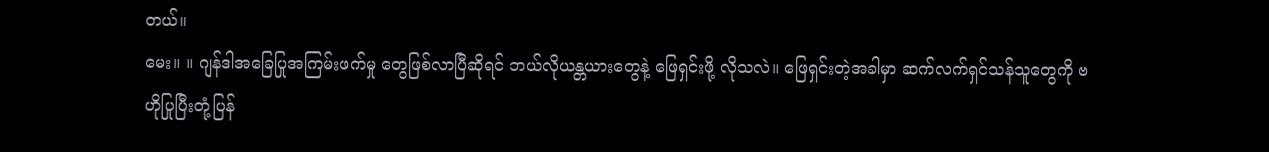တယ်။
မေး။ ။ ဂျန်ဒါအခြေပြုအကြမ်းဖက်မှု တွေဖြစ်လာပြီဆိုရင် ဘယ်လိုယန္တယားတွေနဲ့ ဖြေရှင်းဖို့ လိုသလဲ။ ဖြေရှင်းတဲ့အခါမှာ ဆက်လက်ရှင်သန်သူတွေကို ဗဟိုပြုပြီးတုံ့ပြန်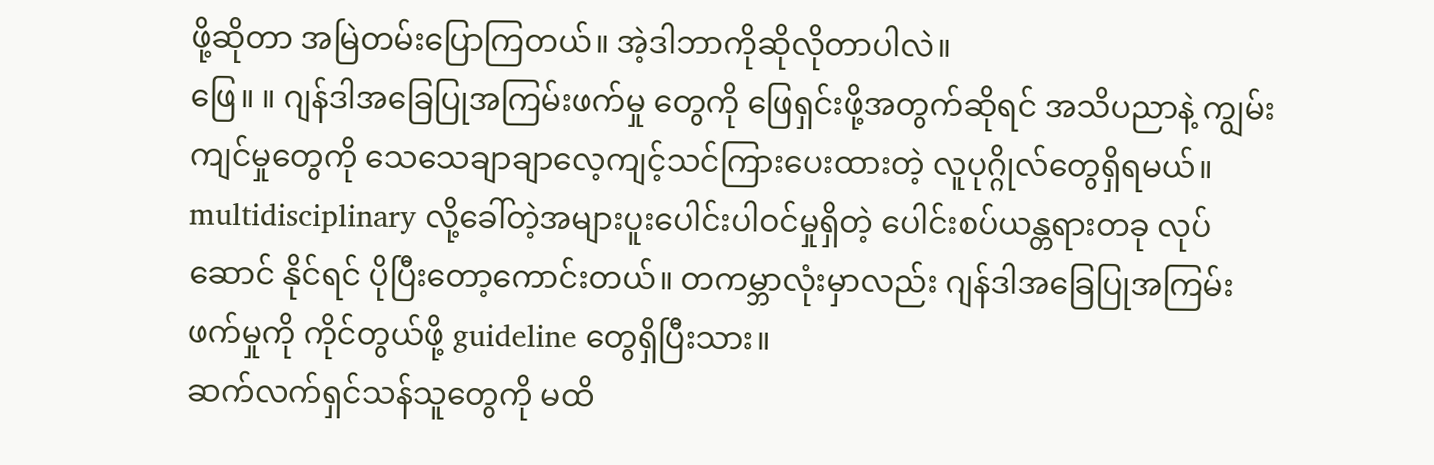ဖို့ဆိုတာ အမြဲတမ်းပြောကြတယ်။ အဲ့ဒါဘာကိုဆိုလိုတာပါလဲ။
ဖြေ။ ။ ဂျန်ဒါအခြေပြုအကြမ်းဖက်မှု တွေကို ဖြေရှင်းဖို့အတွက်ဆိုရင် အသိပညာနဲ့ ကျွမ်းကျင်မှုတွေကို သေသေချာချာလေ့ကျင့်သင်ကြားပေးထားတဲ့ လူပုဂ္ဂိုလ်တွေရှိရမယ်။ multidisciplinary လို့ခေါ်တဲ့အများပူးပေါင်းပါဝင်မှုရှိတဲ့ ပေါင်းစပ်ယန္တရားတခု လုပ်ဆောင် နိုင်ရင် ပိုပြီးတော့ကောင်းတယ်။ တကမ္ဘာလုံးမှာလည်း ဂျန်ဒါအခြေပြုအကြမ်းဖက်မှုကို ကိုင်တွယ်ဖို့ guideline တွေရှိပြီးသား။
ဆက်လက်ရှင်သန်သူတွေကို မထိ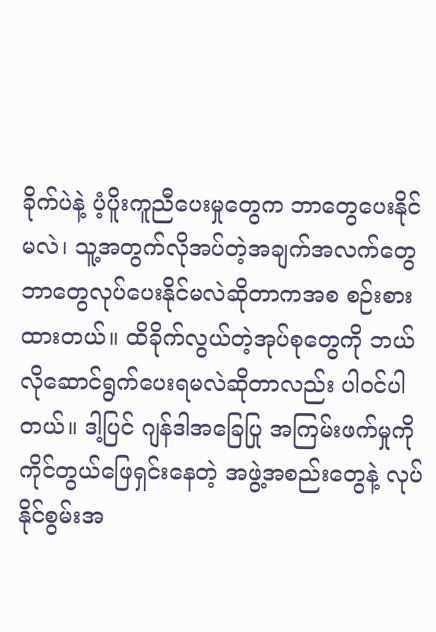ခိုက်ပဲနဲ့ ပံ့ပိူးကူညီပေးမှုတွေက ဘာတွေပေးနိုင်မလဲ၊ သူ့အတွက်လိုအပ်တဲ့အချက်အလက်တွေ ဘာတွေလုပ်ပေးနိုင်မလဲဆိုတာကအစ စဉ်းစားထားတယ်။ ထိခိုက်လွယ်တဲ့အုပ်စုတွေကို ဘယ်လိုဆောင်ရွက်ပေးရမလဲဆိုတာလည်း ပါဝင်ပါတယ်။ ဒါ့ပြင် ဂျန်ဒါအခြေပြု အကြမ်းဖက်မှုကို ကိုင်တွယ်ဖြေရှင်းနေတဲ့ အဖွဲ့အစည်းတွေနဲ့ လုပ်နိုင်စွမ်းအ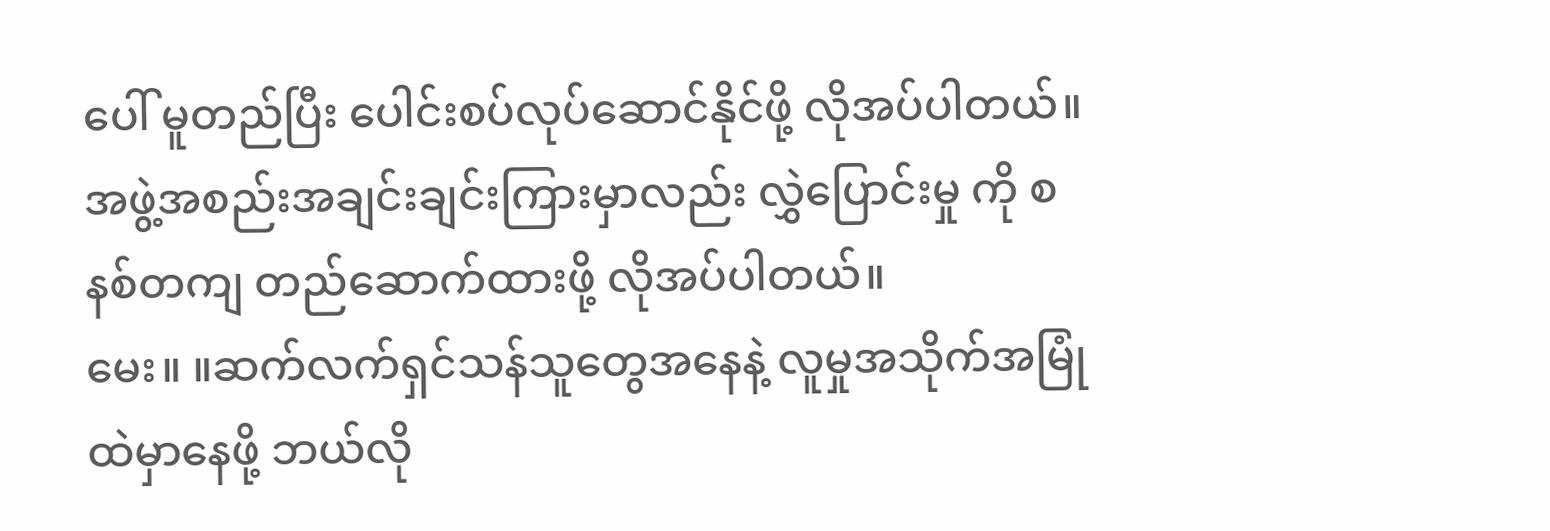ပေါ် မူတည်ပြီး ပေါင်းစပ်လုပ်ဆောင်နိုင်ဖို့ လိုအပ်ပါတယ်။ အဖွဲ့အစည်းအချင်းချင်းကြားမှာလည်း လွှဲပြောင်းမှု ကို စနစ်တကျ တည်ဆောက်ထားဖို့ လိုအပ်ပါတယ်။
မေး။ ။ဆက်လက်ရှင်သန်သူတွေအနေနဲ့ လူမှုအသိုက်အမြုံထဲမှာနေဖို့ ဘယ်လို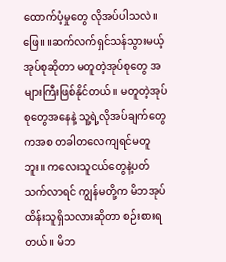ထောက်ပံ့မှုတွေ လိုအပ်ပါသလဲ။
ဖြေ။ ။ဆက်လက်ရှင်သန်သွားမယ့်အုပ်စုဆိုတာ မတူတဲ့အုပ်စုတွေ အများကြီးဖြစ်နိုင်တယ်။ မတူတဲ့အုပ်စုတွေအနေနဲ့ သူ့ရဲ့လိုအပ်ချက်တွေကအစ တခါတလေကျရင်မတူဘူး။ ကလေးသူငယ်တွေနဲ့ပတ်သက်လာရင် ကျွန်မတို့က မိဘအုပ်ထိန်းသူရှိသလားဆိုတာ စဉ်းစားရတယ်။ မိဘ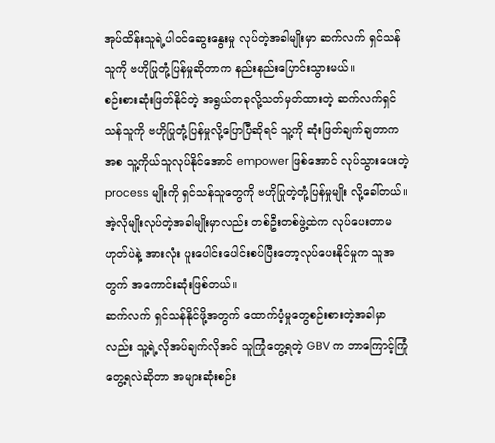အုပ်ထိန်းသူရဲ့ပါဝင်ဆွေးနွေးမှု လုပ်တဲ့အခါမျိုးမှာ ဆက်လက် ရှင်သန်သူကို ဗဟိုပြုတုံ့ပြန်မှုဆိုတာက နည်းနည်းပြောင်းသွားမယ်။
စဉ်းစားဆုံးဖြတ်နိုင်တဲ့ အရွယ်တခုလို့သတ်မှတ်ထားတဲ့ ဆက်လက်ရှင်သန်သူကို ဗဟိုပြုတုံ့ပြန်မှုလို့ပြောပြီဆိုရင် သူ့ကို ဆုံးဖြတ်ချက်ချတာကအစ သူ့ကိုယ်သူလုပ်နိုင်အောင် empower ဖြစ်အောင် လုပ်သွားပေးတဲ့ process မျိုးကို ရှင်သန်သူတွေကို ဗဟိုပြုတဲ့တုံ့ပြန်မှုမျိုး လို့ခေါ်တယ်။ အဲ့လိုမျိုးလုပ်တဲ့အခါမျိုးမှာလည်း တစ်ဦးတစ်ဖွဲ့ထဲက လုပ်ပေးတာမဟုတ်ပဲနဲ့ အားလုံး ပူးပေါင်းပေါင်းစပ်ပြီးတော့လုပ်ပေးနိုင်မှုက သူအတွက် အကောင်းဆုံးဖြစ်တယ်။
ဆက်လက် ရှင်သန်နိုင်ဖို့အတွက် ထောက်ပံ့မှုတွေစဉ်းစားတဲ့အခါမှာလည်း သူ့ရဲ့လိုအပ်ချက်လိုအင် သူကြုံတွေ့ရတဲ့ GBV က ဘာကြောင့်ကြုံတွေ့ရလဲဆိုတာ အများဆုံးစဉ်း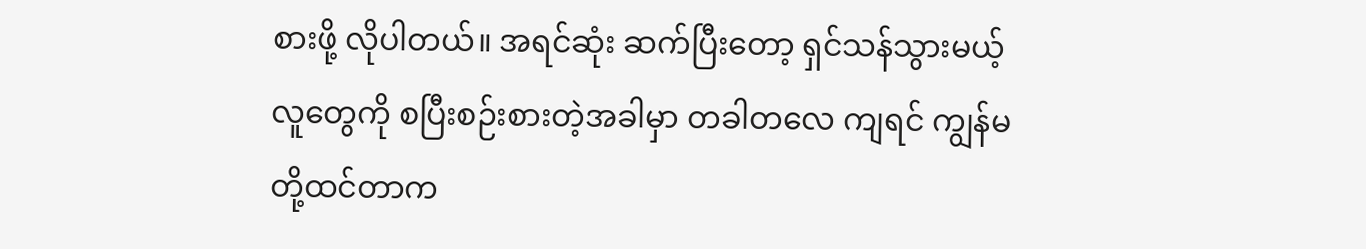စားဖို့ လိုပါတယ်။ အရင်ဆုံး ဆက်ပြီးတော့ ရှင်သန်သွားမယ့်လူတွေကို စပြီးစဉ်းစားတဲ့အခါမှာ တခါတလေ ကျရင် ကျွန်မတို့ထင်တာက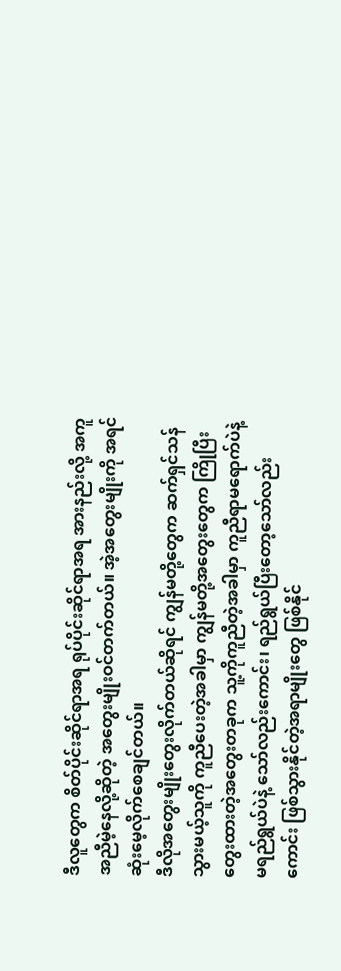ဒီလူတွေက စိတ်ပိုင်းဆိုင်ရာအရ ရုပ်ပိုင်းဆိုင်ရာအရ အားနည်းလို့ အကူအညီမဲ့နေလို့ဆိုတဲ့ အတွေးမျိုးဝင်တက်တယ်။ အဲ့အတွေးမျိုးကို အရင်ဆုံးမေ့လိုက်စေချင်တယ်။
ဒီလိုအတွေးမျိုးတွေးလိုက်တယ်ဆိုရင် ကျွန်မတို့တွေက ဆက်ရှင်သန်သွားမယ့်သူကို ကူညီပေးတဲ့အခါမှာ ကျွန်မတို့အတွေးတွေက ကြိုပြီး တွေးထားတဲ့အတွေးတခုက သူ့ကိုကူညီတဲ့အခါမှာ ကူညီရာမရောက်ပဲနဲ့ မရည်ရွယ်ပဲနဲ့ သော်လည်းကောင်း၊ ရည်ရွယ်ပြီးတော့သော်လည်းကောင်း ဖြစ်သွားနိုင်တဲ့အရာမျိုးတွေ ဖြစ်နိုင်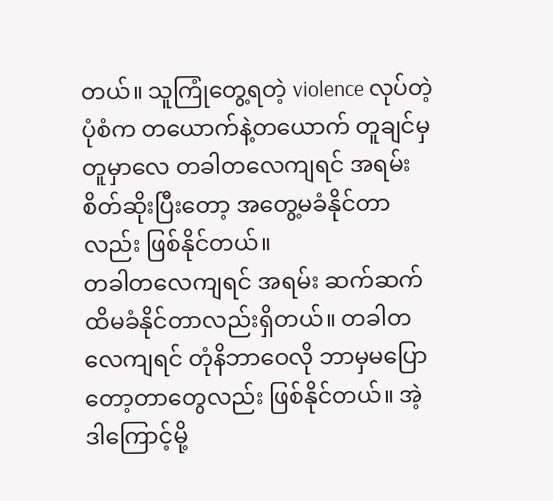တယ်။ သူကြုံတွေ့ရတဲ့ violence လုပ်တဲ့ပုံစံက တယောက်နဲ့တယောက် တူချင်မှတူမှာလေ တခါတလေကျရင် အရမ်းစိတ်ဆိုးပြီးတော့ အတွေ့မခံနိုင်တာလည်း ဖြစ်နိုင်တယ်။
တခါတလေကျရင် အရမ်း ဆက်ဆက်ထိမခံနိုင်တာလည်းရှိတယ်။ တခါတလေကျရင် တုံနိဘာဝေလို ဘာမှမပြောတော့တာတွေလည်း ဖြစ်နိုင်တယ်။ အဲ့ဒါကြောင့်မို့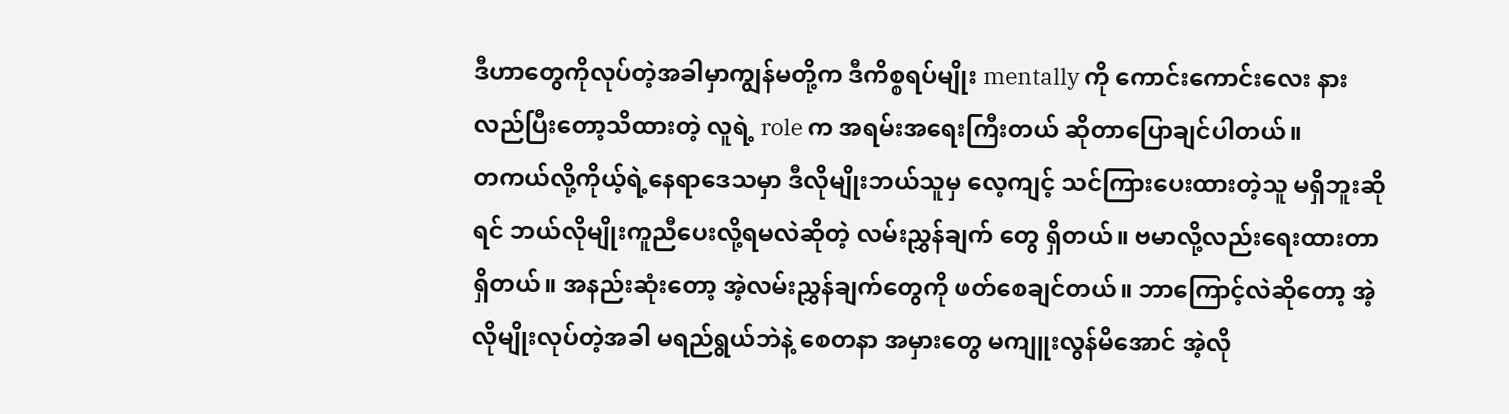ဒီဟာတွေကိုလုပ်တဲ့အခါမှာကျွန်မတို့က ဒီကိစ္စရပ်မျိုး mentally ကို ကောင်းကောင်းလေး နားလည်ပြီးတော့သိထားတဲ့ လူရဲ့ role က အရမ်းအရေးကြီးတယ် ဆိုတာပြောချင်ပါတယ်။
တကယ်လို့ကိုယ့်ရဲ့နေရာဒေသမှာ ဒီလိုမျိုးဘယ်သူမှ လေ့ကျင့် သင်ကြားပေးထားတဲ့သူ မရှိဘူးဆိုရင် ဘယ်လိုမျိုးကူညီပေးလို့ရမလဲဆိုတဲ့ လမ်းညွှန်ချက် တွေ ရှိတယ်။ ဗမာလို့လည်းရေးထားတာရှိတယ်။ အနည်းဆုံးတော့ အဲ့လမ်းညွှန်ချက်တွေကို ဖတ်စေချင်တယ်။ ဘာကြောင့်လဲဆိုတော့ အဲ့လိုမျိုးလုပ်တဲ့အခါ မရည်ရွယ်ဘဲနဲ့ စေတနာ အမှားတွေ မကျူးလွန်မိအောင် အဲ့လို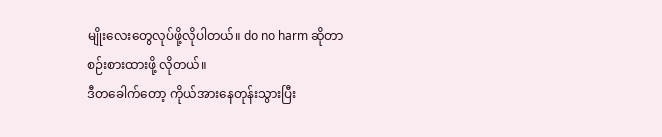မျိုးလေးတွေလုပ်ဖို့လိုပါတယ်။ do no harm ဆိုတာ စဉ်းစားထားဖို့ လိုတယ်။
ဒီတခေါက်တော့ ကိုယ်အားနေတုန်းသွားပြီး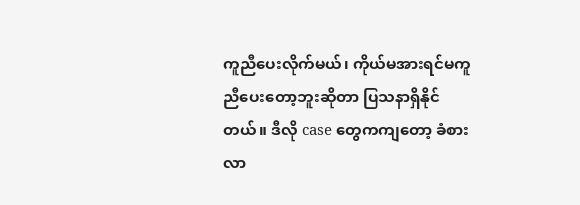ကူညီပေးလိုက်မယ်၊ ကိုယ်မအားရင်မကူညီပေးတော့ဘူးဆိုတာ ပြသနာရှိနိုင်တယ်။ ဒီလို case တွေကကျတော့ ခံစားလာ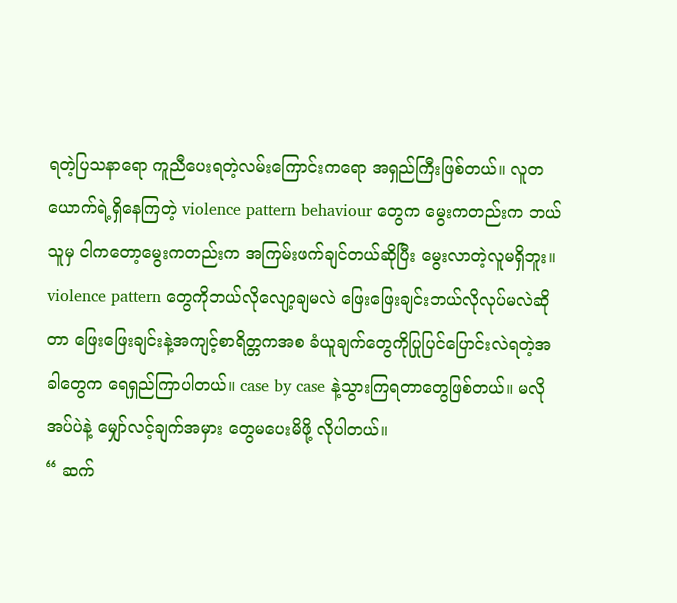ရတဲ့ပြသနာရော ကူညီပေးရတဲ့လမ်းကြောင်းကရော အရှည်ကြီးဖြစ်တယ်။ လူတယောက်ရဲ့ရှိနေကြတဲ့ violence pattern behaviour တွေက မွေးကတည်းက ဘယ်သူမှ ငါကတော့မွေးကတည်းက အကြမ်းဖက်ချင်တယ်ဆိုပြီး မွေးလာတဲ့လူမရှိဘူး။
violence pattern တွေကိုဘယ်လိုလျော့ချမလဲ ဖြေးဖြေးချင်းဘယ်လိုလုပ်မလဲဆိုတာ ဖြေးဖြေးချင်းနဲ့အကျင့်စာရိတ္တကအစ ခံယူချက်တွေကိုပြုပြင်ပြောင်းလဲရတဲ့အခါတွေက ရေရှည်ကြာပါတယ်။ case by case နဲ့သွားကြရတာတွေဖြစ်တယ်။ မလိုအပ်ပဲနဲ့ မျှော်လင့်ချက်အမှား တွေမပေးမိဖို့ လိုပါတယ်။
“ ဆက်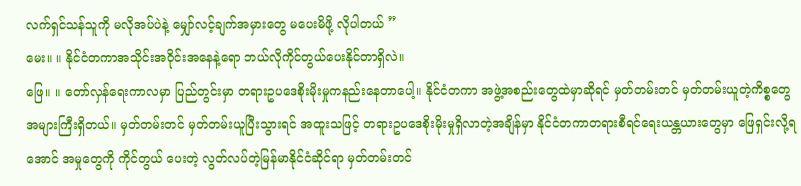လက်ရှင်သန်သူကို မလိုအပ်ပဲနဲ့ မျှော်လင့်ချက်အမှားတွေ မပေးမိဖို့ လိုပါတယ် ”
မေး။ ။ နိုင်ငံတကာအသိုင်းအဝိုင်းအနေနဲ့ရော ဘယ်လိုကိုင်တွယ်ပေးနိုင်တာရှိလဲ။
ဖြေ။ ။ တော်လှန်ရေးကာလမှာ ပြည်တွင်းမှာ တရားဥပဒေစိုးမိုးမှုကနည်းနေတာပေါ့။ နိုင်ငံတကာ အဖွဲ့အစည်းတွေထဲမှာဆိုရင် မှတ်တမ်းတင် မှတ်တမ်းယူတဲ့ကိစ္စတွေ အများကြီးရှိတယ်။ မှတ်တမ်းတင် မှတ်တမ်းယူပြီးသွားရင် အထူးသဖြင့် တရားဥပဒေစိုးမိုးမှုရှိလာတဲ့အချိန်မှာ နိုင်ငံတကာတရားစီရင်ရေးယန္တယားတွေမှာ ဖြေရှင်းလို့ရအောင် အမှုတွေကို ကိုင်တွယ် ပေးတဲ့ လွတ်လပ်တဲ့မြန်မာနိုင်ငံဆိုင်ရာ မှတ်တမ်းတင်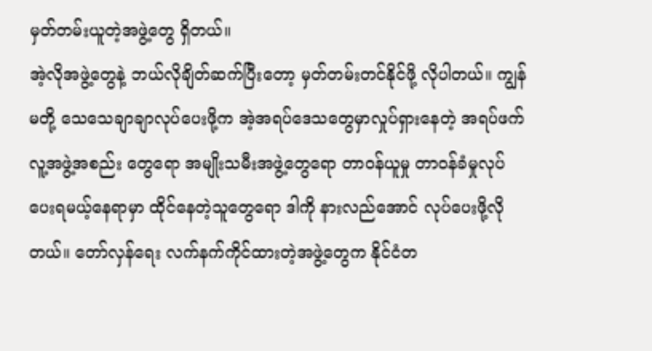မှတ်တမ်းယူတဲ့အဖွဲ့တွေ ရှိတယ်။
အဲ့လိုအဖွဲ့တွေနဲ့ ဘယ်လိုချိတ်ဆက်ပြီးတော့ မှတ်တမ်းတင်နိုင်ဖို့ လိုပါတယ်။ ကျွန်မတို့ သေသေချာချာလုပ်ပေးဖို့က အဲ့အရပ်ဒေသတွေမှာလှုပ်ရှားနေတဲ့ အရပ်ဖက်လူ့အဖွဲ့အစည်း တွေရော အမျိုးသမီးအဖွဲ့တွေရော တာဝန်ယူမှု တာဝန်ခံမှုလုပ်ပေးရမယ့်နေရာမှာ ထိုင်နေတဲ့သူတွေရော ဒါကို နားလည်အောင် လုပ်ပေးဖို့လိုတယ်။ တော်လှန်ရေး လက်နက်ကိုင်ထားတဲ့အဖွဲ့တွေက နိုင်ငံတ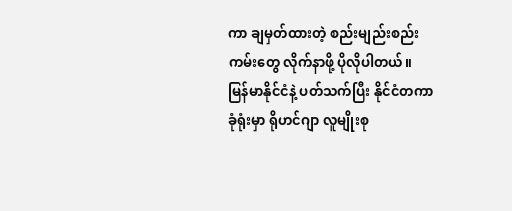ကာ ချမှတ်ထားတဲ့ စည်းမျည်းစည်းကမ်းတွေ လိုက်နာဖို့ ပိုလိုပါတယ်။
မြန်မာနိုင်ငံနဲ့ ပတ်သက်ပြီး နိုင်ငံတကာခုံရုံးမှာ ရိုဟင်ဂျာ လူမျိုးစု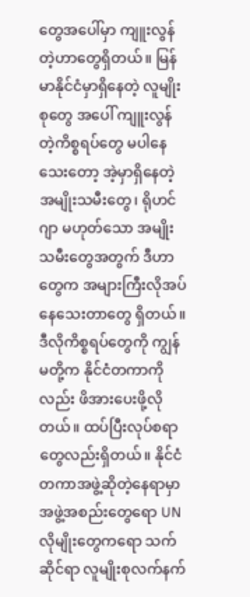တွေအပေါ်မှာ ကျူးလွန်တဲ့ဟာတွေရှိတယ်။ မြန်မာနိုင်ငံမှာရှိနေတဲ့ လူမျိုးစုတွေ အပေါ် ကျူးလွန်တဲ့ကိစ္စရပ်တွေ မပါနေသေးတော့ အဲ့မှာရှိနေတဲ့ အမျိုးသမီးတွေ၊ ရိုဟင်ဂျာ မဟုတ်သော အမျိုးသမီးတွေအတွက် ဒီဟာတွေက အများကြီးလိုအပ်နေသေးတာတွေ ရှိတယ်။
ဒီလိုကိစ္စရပ်တွေကို ကျွန်မတို့က နိုင်ငံတကာကိုလည်း ဖိအားပေးဖို့လိုတယ်။ ထပ်ပြီးလုပ်စရာတွေလည်းရှိတယ်။ နိုင်ငံတကာအဖွဲ့ဆိုတဲ့နေရာမှာ အဖွဲ့အစည်းတွေရော UN လိုမျိုးတွေကရော သက်ဆိုင်ရာ လူမျိုးစုလက်နက်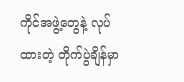ကိုင်အဖွဲ့တွေနဲ့ လုပ်ထားတဲ့ တိုက်ပွဲချိန်မှာ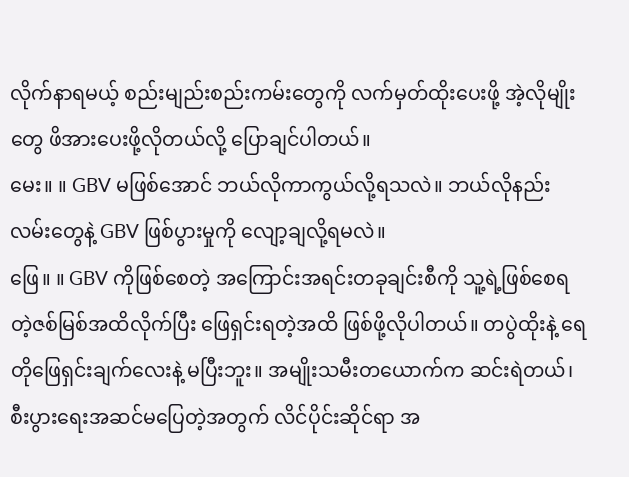လိုက်နာရမယ့် စည်းမျည်းစည်းကမ်းတွေကို လက်မှတ်ထိုးပေးဖို့ အဲ့လိုမျိုးတွေ ဖိအားပေးဖို့လိုတယ်လို့ ပြောချင်ပါတယ်။
မေး။ ။ GBV မဖြစ်အောင် ဘယ်လိုကာကွယ်လို့ရသလဲ။ ဘယ်လိုနည်းလမ်းတွေနဲ့ GBV ဖြစ်ပွားမှုကို လျော့ချလို့ရမလဲ။
ဖြေ။ ။ GBV ကိုဖြစ်စေတဲ့ အကြောင်းအရင်းတခုချင်းစီကို သူ့ရဲ့ဖြစ်စေရတဲ့ဇစ်မြစ်အထိလိုက်ပြီး ဖြေရှင်းရတဲ့အထိ ဖြစ်ဖို့လိုပါတယ်။ တပွဲထိုးနဲ့ ရေတိုဖြေရှင်းချက်လေးနဲ့ မပြီးဘူး။ အမျိုးသမီးတယောက်က ဆင်းရဲတယ်၊ စီးပွားရေးအဆင်မပြေတဲ့အတွက် လိင်ပိုင်းဆိုင်ရာ အ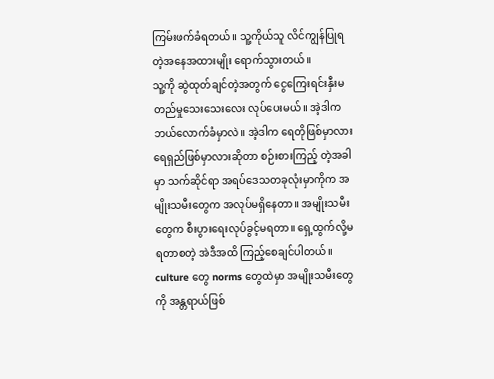ကြမ်းဖက်ခံရတယ်။ သူ့ကိုယ်သူ လိင်ကျွန်ပြုရတဲ့အနေအထားမျိုး ရောက်သွားတယ်။
သူ့ကို ဆွဲထုတ်ချင်တဲ့အတွက် ငွေကြေးရင်းနှီးမတည်မှုသေးသေးလေး လုပ်ပေးမယ်။ အဲ့ဒါက ဘယ်လောက်ခံမှာလဲ။ အဲ့ဒါက ရေတိုဖြစ်မှာလား ရေရှည်ဖြစ်မှာလားဆိုတာ စဉ်းစားကြည့် တဲ့အခါမှာ သက်ဆိုင်ရာ အရပ်ဒေသတခုလုံးမှာကိုက အမျိုးသမီးတွေက အလုပ်မရှိနေတာ။ အမျိုးသမီးတွေက စီးပွားရေးလုပ်ခွင့်မရတာ။ ရှေ့ထွက်လို့မရတာစတဲ့ အဲဒီအထိ ကြည့်စေချင်ပါတယ်။ culture တွေ norms တွေထဲမှာ အမျိုးသမီးတွေကို အန္တရာယ်ဖြစ်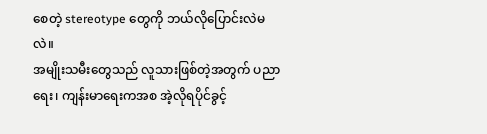စေတဲ့ stereotype တွေကို ဘယ်လိုပြောင်းလဲမလဲ။
အမျိုးသမီးတွေသည် လူသားဖြစ်တဲ့အတွက် ပညာရေး၊ ကျန်းမာရေးကအစ အဲ့လိုရပိုင်ခွင့်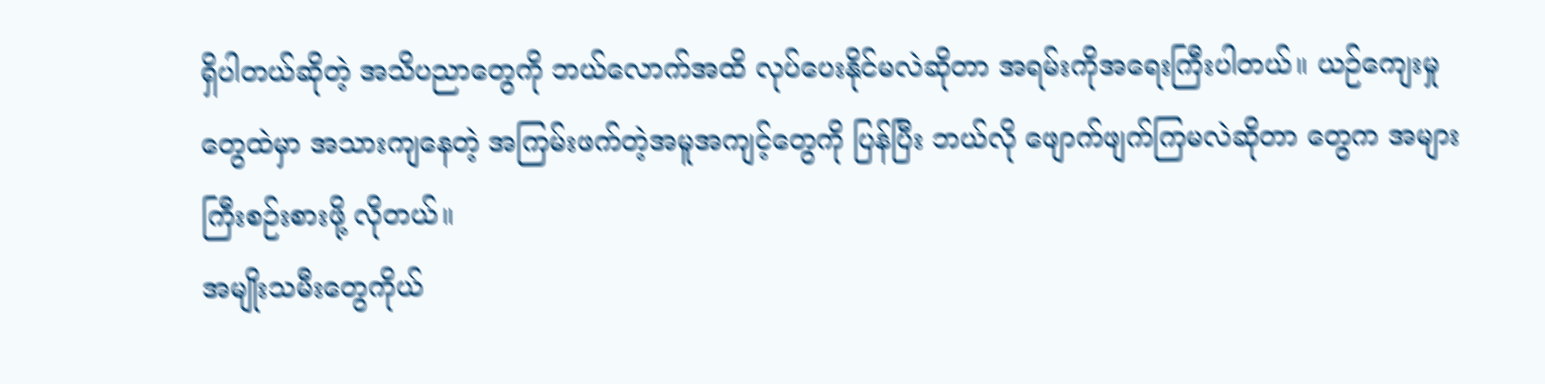ရှိပါတယ်ဆိုတဲ့ အသိပညာတွေကို ဘယ်လောက်အထိ လုပ်ပေးနိုင်မလဲဆိုတာ အရမ်းကိုအရေးကြီးပါတယ်။ ယဉ်ကျေးမှုတွေထဲမှာ အသားကျနေတဲ့ အကြမ်းဖက်တဲ့အမူအကျင့်တွေကို ပြန်ပြီး ဘယ်လို ဖျောက်ဖျက်ကြမလဲဆိုတာ တွေက အများကြီးစဉ်းစားဖို့ လိုတယ်။
အမျိုးသမီးတွေကိုယ်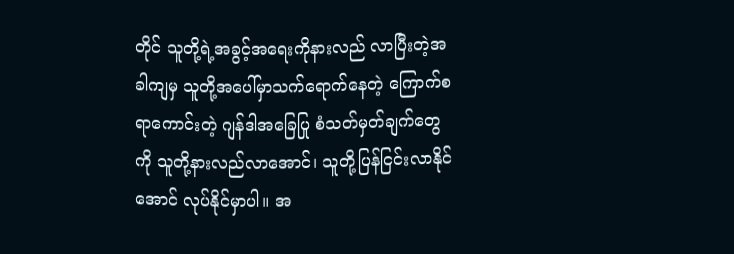တိုင် သူတို့ရဲ့အခွင့်အရေးကိုနားလည် လာပြီးတဲ့အခါကျမှ သူတို့အပေါ်မှာသက်ရောက်နေတဲ့ ကြောက်စရာကောင်းတဲ့ ဂျန်ဒါအခြေပြု စံသတ်မှတ်ချက်တွေကို သူတို့နားလည်လာအောင်၊ သူတို့ပြန်ငြင်းလာနိုင်အောင် လုပ်နိုင်မှာပါ။ အ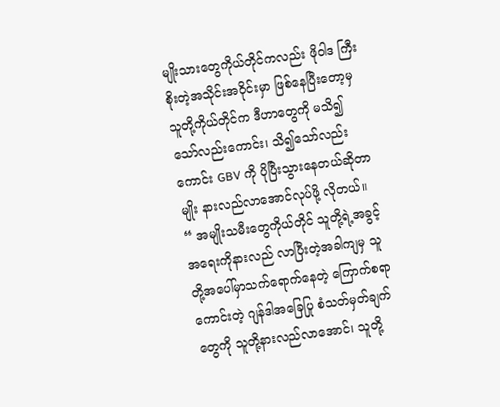မျိုးသားတွေကိုယ်တိုင်ကလည်း ဖိုဝါဒ ကြီးစိုးတဲ့အသိုင်းအဝိုင်းမှာ ဖြစ်နေပြီးတော့မှ သူတို့ကိုယ်တိုင်က ဒီဟာတွေကို မသိ၍ သော်လည်းကောင်း၊ သိ၍သော်လည်းကောင်း GBV ကို ပိုပြီးသွားနေတယ်ဆိုတာမျိုး နားလည်လာအောင်လုပ်ဖို့ လိုတယ်။
“ အမျိုးသမီးတွေကိုယ်တိုင် သူတို့ရဲ့အခွင့်အရေးကိုနားလည် လာပြီးတဲ့အခါကျမှ သူတို့အပေါ်မှာသက်ရောက်နေတဲ့ ကြောက်စရာကောင်းတဲ့ ဂျန်ဒါအခြေပြု စံသတ်မှတ်ချက်တွေကို သူတို့နားလည်လာအောင်၊ သူတို့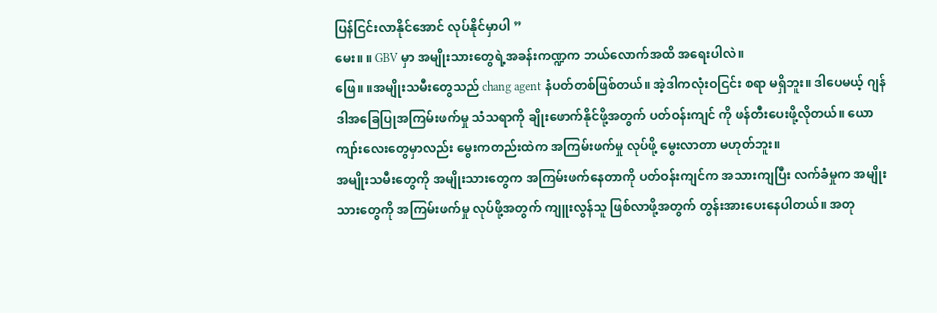ပြန်ငြင်းလာနိုင်အောင် လုပ်နိုင်မှာပါ ”
မေး။ ။ GBV မှာ အမျိုးသားတွေရဲ့အခန်းကဏ္ဍက ဘယ်လောက်အထိ အရေးပါလဲ။
ဖြေ။ ။အမျိုးသမီးတွေသည် chang agent နံပတ်တစ်ဖြစ်တယ်။ အဲ့ဒါကလုံးဝငြင်း စရာ မရှိဘူး။ ဒါပေမယ့် ဂျန်ဒါအခြေပြုအကြမ်းဖက်မှု သံသရာကို ချိုးဖောက်နိုင်ဖို့အတွက် ပတ်ဝန်းကျင် ကို ဖန်တီးပေးဖို့လိုတယ်။ ယောကျာ်းလေးတွေမှာလည်း မွေးကတည်းထဲက အကြမ်းဖက်မှု လုပ်ဖို့ မွေးလာတာ မဟုတ်ဘူး။
အမျိုးသမီးတွေကို အမျိုးသားတွေက အကြမ်းဖက်နေတာကို ပတ်ဝန်းကျင်က အသားကျပြီး လက်ခံမှုက အမျိုးသားတွေကို အကြမ်းဖက်မှု လုပ်ဖို့အတွက် ကျူးလွန်သူ ဖြစ်လာဖို့အတွက် တွန်းအားပေးနေပါတယ်။ အတု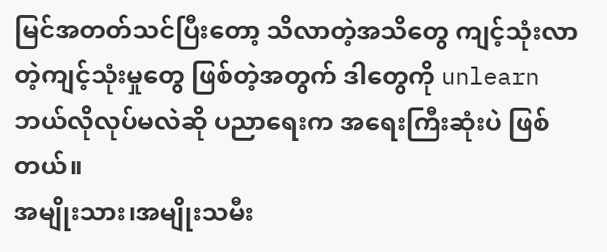မြင်အတတ်သင်ပြီးတော့ သိလာတဲ့အသိတွေ ကျင့်သုံးလာတဲ့ကျင့်သုံးမှုတွေ ဖြစ်တဲ့အတွက် ဒါတွေကို unlearn ဘယ်လိုလုပ်မလဲဆို ပညာရေးက အရေးကြီးဆုံးပဲ ဖြစ်တယ်။
အမျိုးသား၊အမျိုးသမီး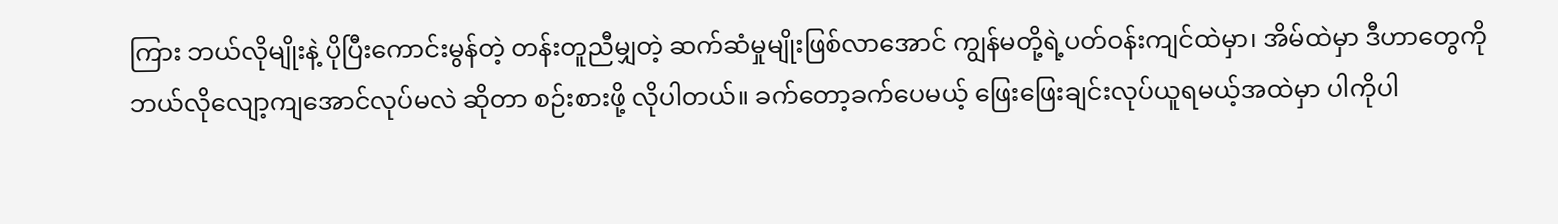ကြား ဘယ်လိုမျိုးနဲ့ ပိုပြီးကောင်းမွန်တဲ့ တန်းတူညီမျှတဲ့ ဆက်ဆံမှုမျိုးဖြစ်လာအောင် ကျွန်မတို့ရဲ့ပတ်ဝန်းကျင်ထဲမှာ၊ အိမ်ထဲမှာ ဒီဟာတွေကို ဘယ်လိုလျော့ကျအောင်လုပ်မလဲ ဆိုတာ စဉ်းစားဖို့ လိုပါတယ်။ ခက်တော့ခက်ပေမယ့် ဖြေးဖြေးချင်းလုပ်ယူရမယ့်အထဲမှာ ပါကိုပါ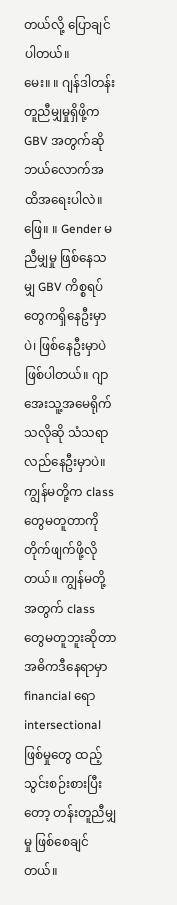တယ်လို့ ပြောချင်ပါတယ်။
မေး။ ။ ဂျန်ဒါတန်းတူညီမျှမှုရှိဖို့က GBV အတွက်ဆိုဘယ်လောက်အထိအရေးပါလဲ။
ဖြေ။ ။ Gender မညီမျှမှု ဖြစ်နေသမျှ GBV ကိစ္စရပ်တွေကရှိနေဦးမှာပဲ၊ ဖြစ်နေဦးမှာပဲ ဖြစ်ပါတယ်။ ဂျာအေးသူ့အမေရိုက်သလိုဆို သံသရာလည်နေဦးမှာပဲ။ ကျွန်မတို့က class တွေမတူတာကို တိုက်ဖျက်ဖို့လိုတယ်။ ကျွန်မတို့အတွက် class တွေမတူဘူးဆိုတာ အဓိကဒီနေရာမှာ financial ရော intersectional ဖြစ်မှုတွေ ထည့်သွင်းစဉ်းစားပြီးတော့ တန်းတူညီမျှမှု ဖြစ်စေချင်တယ်။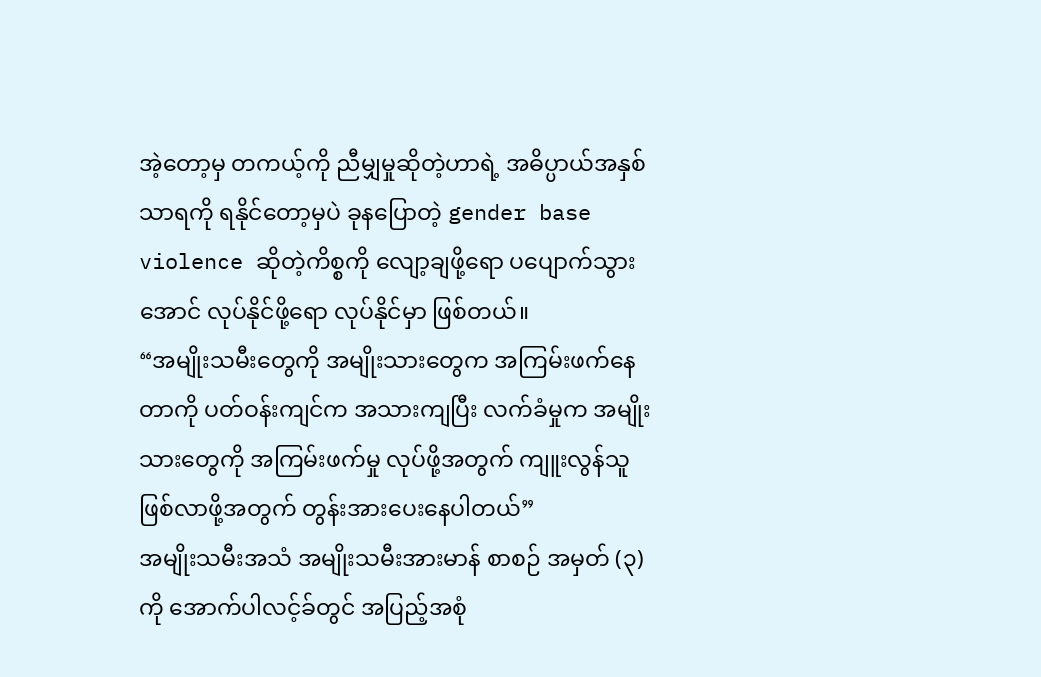အဲ့တော့မှ တကယ့်ကို ညီမျှမှုဆိုတဲ့ဟာရဲ့ အဓိပ္ပာယ်အနှစ်သာရကို ရနိုင်တော့မှပဲ ခုနပြောတဲ့ gender base violence ဆိုတဲ့ကိစ္စကို လျော့ချဖို့ရော ပပျောက်သွားအောင် လုပ်နိုင်ဖို့ရော လုပ်နိုင်မှာ ဖြစ်တယ်။
“အမျိုးသမီးတွေကို အမျိုးသားတွေက အကြမ်းဖက်နေတာကို ပတ်ဝန်းကျင်က အသားကျပြီး လက်ခံမှုက အမျိုးသားတွေကို အကြမ်းဖက်မှု လုပ်ဖို့အတွက် ကျူးလွန်သူ ဖြစ်လာဖို့အတွက် တွန်းအားပေးနေပါတယ်”
အမျိုးသမီးအသံ အမျိုးသမီးအားမာန် စာစဉ် အမှတ် (၃) ကို အောက်ပါလင့်ခ်တွင် အပြည့်အစုံ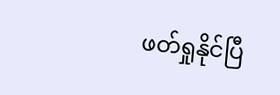ဖတ်ရှုနိုင်ပြီ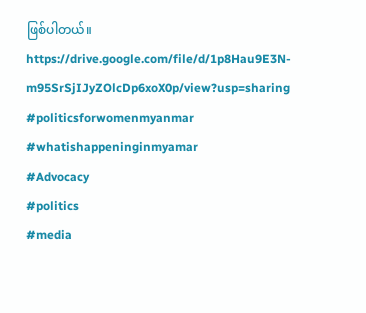ဖြစ်ပါတယ်။
https://drive.google.com/file/d/1p8Hau9E3N-m95SrSjIJyZOlcDp6xoX0p/view?usp=sharing
#politicsforwomenmyanmar
#whatishappeninginmyamar
#Advocacy
#politics
#media